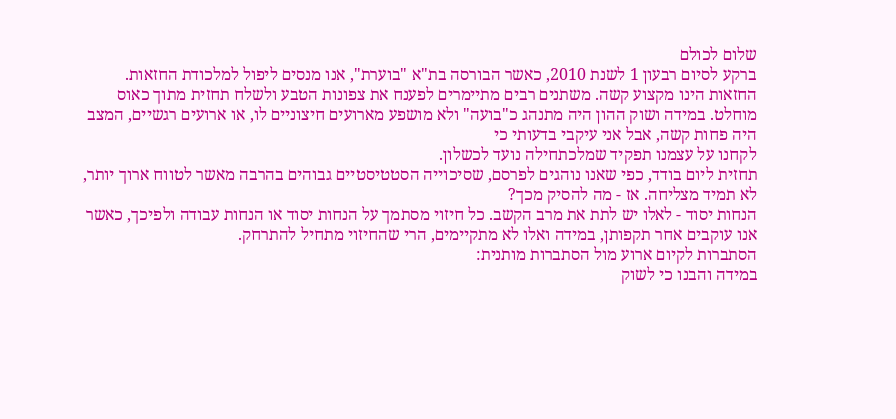שלום לכולם
ברקע לסיום רבעון 1 לשנת 2010, כאשר הבורסה בת"א "בוערת", אנו מנסים ליפול למלכודת החזאות.
החזאות הינו מקצוע קשה. משתנים רבים מתיימרים לפענח את צפונות הטבע ולשלח תחזית מתוך כאוס מוחלט. במידה ושוק ההון היה מתנהג כ"בועה" ולא מושפע מארועים חיצוניים לו, או ארועים רגשיים, המצב היה פחות קשה, אבל אני עיקבי בדעותי כי
לקחנו על עצמנו תפקיד שמלכתחילה נועד לכשלון.
תחזית ליום בודד, כפי שאנו נוהגים לפרסם, שסיכוייה הסטטיסטיים גבוהים בהרבה מאשר לטווח ארוך יותר, לא תמיד מצליחה. אז - מה להסיק מכך?
הנחות יסוד - לאלו יש לתת את מרב הקשב. כל חיזוי מסתמך על הנחות יסוד או הנחות עבודה ולפיכך, כאשר אנו עוקבים אחר תקפותן, במידה ואלו לא מתקיימים, הרי שהחיזוי מתחיל להתרחק.
הסתברות לקיום ארוע מול הסתברות מותנית:
במידה והבנו כי לשוק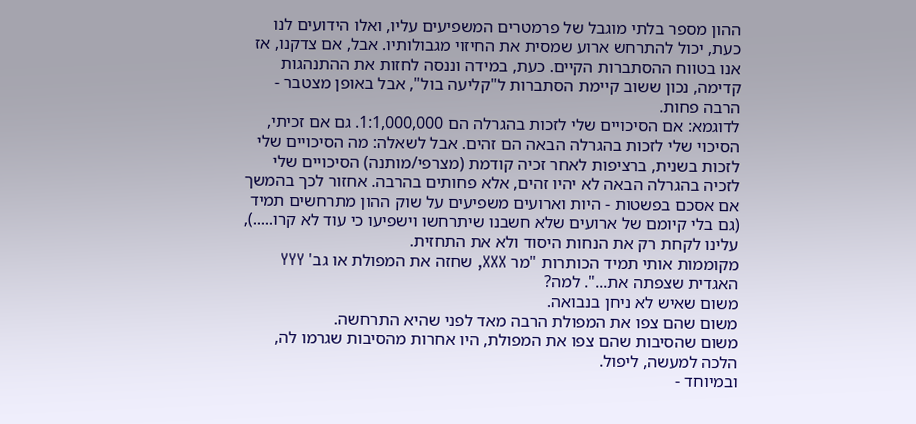ההון מספר בלתי מוגבל של פרמטרים המשפיעים עליו, ואלו הידועים לנו כעת, יכול להתרחש ארוע שמסית את החיזוי מגבולותיו. אבל, אם צדקנו, אז אנו בטווח ההסתברות הקיים. כעת, במידה וננסה לחזות את ההתנהגות קדימה, נכון ששוב קיימת הסתברות ל"קליעה בול", אבל באופן מצטבר - הרבה פחות.
לדוגמא: אם הסיכויים שלי לזכות בהגרלה הם 1:1,000,000. גם אם זכיתי, הסיכוי שלי לזכות בהגרלה הבאה הם זהים. אבל לשאלה: מה הסיכויים שלי לזכות בשנית, ברציפות לאחר זכיה קודמת (מצרפי/מותנה) הסיכויים שלי לזכיה בהגרלה הבאה לא יהיו זהים, אלא פחותים בהרבה. אחזור לכך בהמשך
אם אסכם בפשטות - היות וארועים משפיעים על שוק ההון מתרחשים תמיד (גם בלי קיומם של ארועים שלא חשבנו שיתרחשו וישפיעו כי עוד לא קרו.....), עלינו לקחת רק את הנחות היסוד ולא את התחזית.
מקוממות אותי תמיד הכותרות "מר XXX, שחזה את המפולת או גב' YYY האגדית שצפתה את...". למה?
משום שאיש לא ניחן בנבואה.
משום שהם צפו את המפולת הרבה מאד לפני שהיא התרחשה.
משום שהסיבות שהם צפו את המפולת, היו אחרות מהסיבות שגרמו לה, הלכה למעשה, ליפול.
ובמיוחד -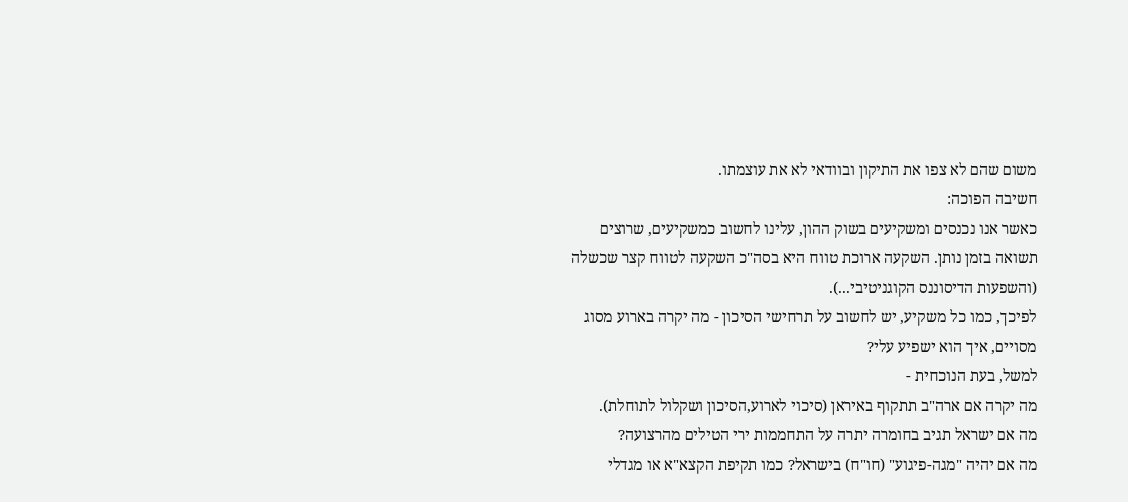משום שהם לא צפו את התיקון ובוודאי לא את עוצמתו.
חשיבה הפוכה:
כאשר אנו נכנסים ומשקיעים בשוק ההון, עלינו לחשוב כמשקיעים, שרוצים תשואה בזמן נותן. השקעה ארוכת טווח היא בסה"כ השקעה לטווח קצר שכשלה (והשפעות הדיסוננס הקוגניטיבי...).
לפיכך, כמו כל משקיע, יש לחשוב על תרחישי הסיכון - מה יקרה בארוע מסוג מסויים, איך הוא ישפיע עלי?
למשל, בעת הנוכחית -
מה יקרה אם ארה"ב תתקוף באיראן (סיכוי לארוע,הסיכון ושקלול לתוחלת).
מה אם ישראל תגיב בחומרה יתרה על התחממות ירי הטילים מהרצועה?
מה אם יהיה "מגה-פיגוע" (חו"ח) בישראל? כמו תקיפת הקצא"א או מגדלי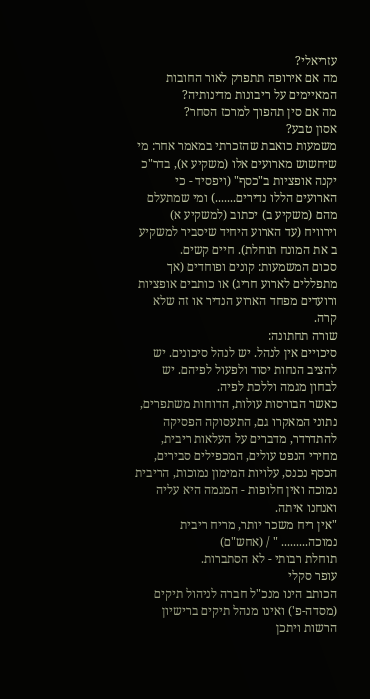עזריאלי?
מה אם אירופה תתפרק לאור החובות המאיימים על ריבונות מדינותיה?
מה אם סין תהפוך למרכז הסחר?
אסון טבע?
משמעות כואבת שהזכרתי במאמר אחר: מי שיחשוש מארועים אלו (משקיע א), בדר"כ יקנה אופציות ב"כסף" (ויפסיד - כי הארועים הללו נדירים.......) ומי שמתעלם מהם (משקיע ב) יכתוב (למשקיע א) וירוויח (עד הארוע היחיד שיסביר למשקיע ב את המונח תוחלת). חיים קשים.
סכום המשמעות: קונים ופוחדים (אך מתפללים לארוע חריג) או כותבים אופציות ורועדים מפחד הארוע הנדיר או זה שלא קרה.
שורה תחתונה:
סיכויים אין לנהל. יש לנהל סיכונים. יש להציב הנחות יסוד ולפעול לפיהם. יש לבחון מגמה וללכת לפיה.
כאשר הבורסות עולות, הדוחות משתפרים, נתוני המאקרו גם, התעסוקה הפסיקה להתדרדר, מדברים על העלאות ריבית, מחירי הנפט עולים, המכפילים סבירים, הכסף נכנס, עלויות המימון נמוכות, הריבית נמוכה ואין חלופות - המגמה היא עליה ואנחנו איתה.
"אין ריח משכר יותר, מריח ריבית נמוכה......... " / (אחש"ם)
תוחלת רבותי - לא הסתברות.
עופר סקלי
הכותב הינו מנכ"ל חברה לניהול תיקים (מסדה-פ') ואינו מנהל תיקים ברישיון הרשות ויתכן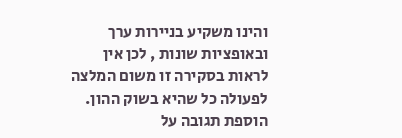והינו משקיע בניירות ערך ובאופציות שונות , לכן אין לראות בסקירה זו משום המלצה לפעולה כל שהיא בשוק ההון.
הוספת תגובה על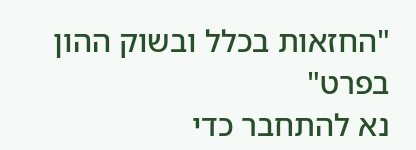"החזאות בכלל ובשוק ההון בפרט"
נא להתחבר כדי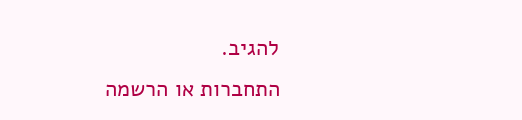להגיב.
התחברות או הרשמה